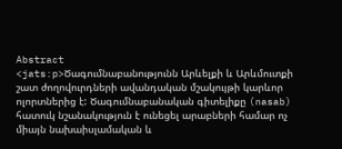Abstract
<jats:p>Ծագումնաբանությունն Արևելքի և Արևմուտքի շատ ժողովուրդների ավանդական մշակույթի կարևոր ոլորտներից է: Ծագումնաբանական գիտելիքը (nasab) հատուկ նշանակություն է ունեցել արաբների համար ոչ միայն նախաիսլամական և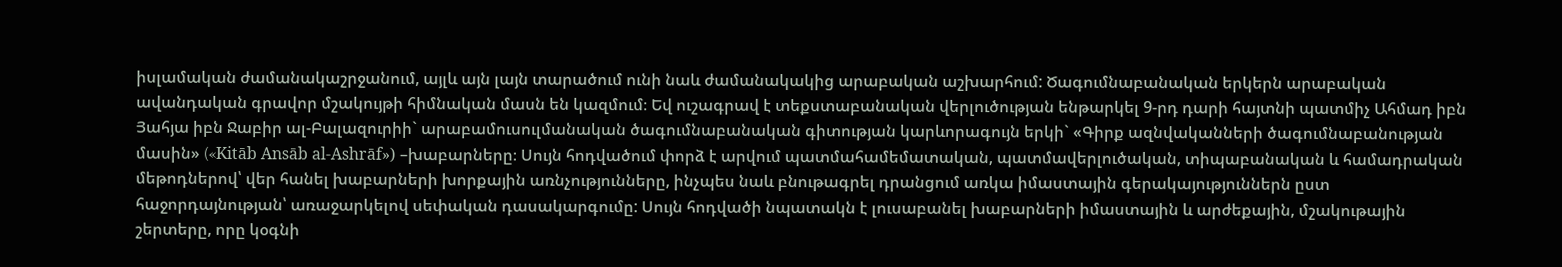իսլամական ժամանակաշրջանում, այլև այն լայն տարածում ունի նաև ժամանակակից արաբական աշխարհում: Ծագումնաբանական երկերն արաբական ավանդական գրավոր մշակույթի հիմնական մասն են կազմում։ Եվ ուշագրավ է տեքստաբանական վերլուծության ենթարկել 9-րդ դարի հայտնի պատմիչ Ահմադ իբն Յահյա իբն Ջաբիր ալ-Բալազուրիի` արաբամուսուլմանական ծագումնաբանական գիտության կարևորագույն երկի` «Գիրք ազնվականների ծագումնաբանության մասին» («Kitāb Ansāb al-Ashrāf») –խաբարները։ Սույն հոդվածում փորձ է արվում պատմահամեմատական, պատմավերլուծական, տիպաբանական և համադրական մեթոդներով՝ վեր հանել խաբարների խորքային առնչությունները, ինչպես նաև բնութագրել դրանցում առկա իմաստային գերակայություններն ըստ հաջորդայնության՝ առաջարկելով սեփական դասակարգումը: Սույն հոդվածի նպատակն է լուսաբանել խաբարների իմաստային և արժեքային, մշակութային շերտերը, որը կօգնի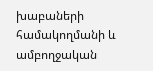խաբաների համակողմանի և ամբողջական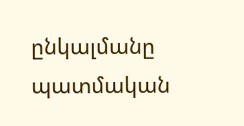ընկալմանը պատմական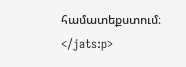համատեքստում։ </jats:p>